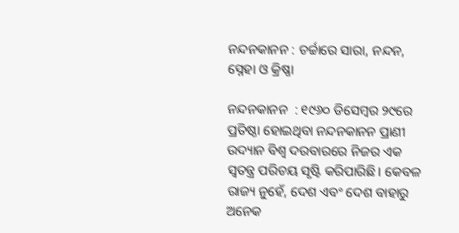ନନ୍ଦନକାନନ : ଚର୍ଚ୍ଚାରେ ସାରା, ନନ୍ଦନ, ସ୍ନେହା ଓ କ୍ରିଷ୍ଣା

ନନ୍ଦନକାନନ  : ୧୯୬୦ ଡିସେମ୍ବର ୨୯ରେ ପ୍ରତିଷ୍ଠା ହୋଇଥିବା ନନ୍ଦନକାନନ ପ୍ରାଣୀ ଉଦ୍ୟାନ ବିଶ୍ବ ଦରବାରରେ ନିଜର ଏକ ସ୍ବତନ୍ତ୍ର ପରିଚୟ ସୃଷ୍ଟି କରିପାରିଛି। କେବଳ ରାଜ୍ୟ ନୁହେଁ, ଦେଶ ଏବଂ ଦେଶ ବାହାରୁ ଅନେକ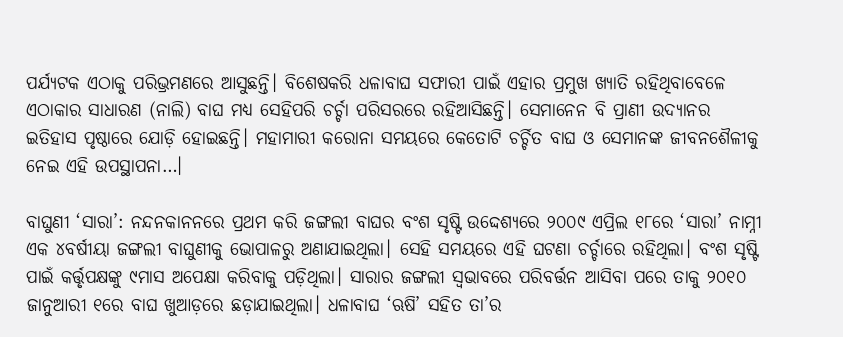ପର୍ଯ୍ୟଟକ ଏଠାକୁ ପରିଭ୍ରମଣରେ ଆସୁଛନ୍ତି। ବିଶେଷକରି ଧଳାବାଘ ସଫାରୀ ପାଇଁ ଏହାର ପ୍ରମୁଖ ଖ୍ୟାତି ରହିଥିବାବେଳେ ଏଠାକାର ସାଧାରଣ (ନାଲି) ବାଘ ମଧ୍ୟ ସେହିପରି ଚର୍ଚ୍ଚା ପରିସରରେ ରହିଆସିଛନ୍ତି। ସେମାନେ‌‌ନ ବି ପ୍ରାଣୀ ଉଦ୍ୟାନର ଇତିହାସ ପୃଷ୍ଠାରେ ଯୋଡ଼ି ହୋଇଛନ୍ତି। ମହାମାରୀ କରୋନା ସମୟରେ କେତୋଟି ଚର୍ଚ୍ଚିତ ବାଘ ଓ ସେମାନଙ୍କ ଜୀବନଶୈଳୀକୁ ନେଇ ଏହି ଉପସ୍ଥାପନା…।

ବାଘୁଣୀ ‘ସାରା’: ନନ୍ଦନକାନନରେ ପ୍ରଥମ କରି ଜଙ୍ଗଲୀ ବାଘର ବଂଶ ସୃଷ୍ଟି ଉଦ୍ଦେଶ୍ୟରେ ୨୦୦୯ ଏପ୍ରିଲ ୧୮ରେ ‘ସାରା’ ନାମ୍ନୀ ଏକ ୪ବର୍ଷୀୟା ଜଙ୍ଗଲୀ ବାଘୁଣୀକୁ ଭୋପାଳରୁ ଅଣାଯାଇଥିଲା। ସେହି ସମୟରେ ଏହି ଘଟଣା ଚର୍ଚ୍ଚାରେ ରହିଥିଲା। ବଂଶ ସୃଷ୍ଟି ପାଇଁ କର୍ତ୍ତୃପକ୍ଷଙ୍କୁ ୯ମାସ ଅପେକ୍ଷା କରିବାକୁ ପଡ଼ିଥିଲା। ସାରାର ଜଙ୍ଗଲୀ ସ୍ବଭାବରେ ପରିବର୍ତ୍ତନ ଆସିବା ପରେ ତାକୁ ୨୦୧୦ ଜାନୁଆରୀ ୧ରେ ବାଘ ଖୁଆଡ଼ରେ ଛଡ଼ାଯାଇଥିଲା। ଧଳାବାଘ ‘ଋଷି’ ସହିତ ତା’ର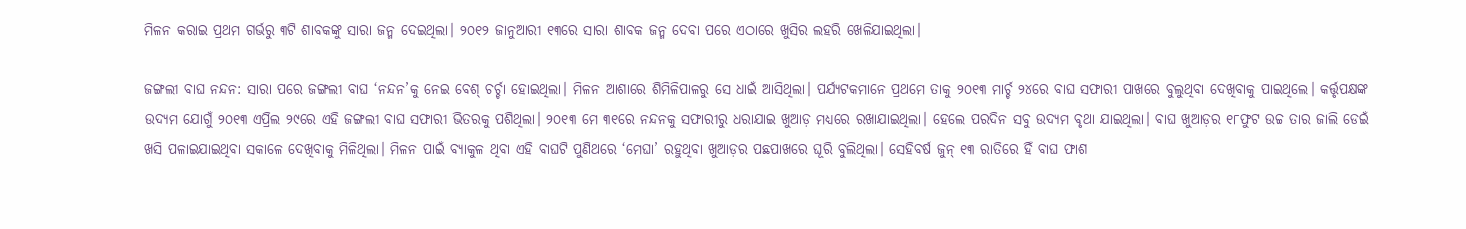ମିଳନ କରାଇ ପ୍ରଥମ ଗର୍ଭରୁ ୩ଟି ଶାବକଙ୍କୁ ସାରା ଜନ୍ମ ଦେଇଥିଲା। ୨୦୧୨ ଜାନୁଆରୀ ୧୩ରେ ସାରା ଶାବକ ଜନ୍ମ ଦେବା ପରେ ଏଠାରେ ଖୁସିର ଲହରି ଖେଳିଯାଇଥିଲା।

ଜଙ୍ଗଲୀ ବାଘ ନନ୍ଦନ: ସାରା ପରେ ଜଙ୍ଗଲୀ ବାଘ ‘ନନ୍ଦନ’କୁ ନେଇ ବେଶ୍‌ ଚର୍ଚ୍ଚା ହୋଇଥିଲା। ମିଳନ ଆଶାରେ ଶିମିଳିପାଳରୁ ସେ ଧାଇଁ ଆସିଥିଲା। ପର୍ଯ୍ୟଟକମାନେ ପ୍ରଥମେ ତାକୁ ୨୦୧୩ ମାର୍ଚ୍ଚ ୨୪ରେ ବାଘ ସଫାରୀ ପାଖରେ ବୁଲୁଥିବା ଦେଖିବାକୁ ପାଇଥିଲେ। କର୍ତ୍ତୃପକ୍ଷଙ୍କ ଉଦ୍ୟମ ଯୋଗୁଁ ୨୦୧୩ ଏପ୍ରିଲ ୨୯ରେ ଏହି ଜଙ୍ଗଲୀ ବାଘ ସଫାରୀ ଭିତରକୁ ପଶିଥିଲା। ୨୦୧୩ ମେ ୩୧ରେ ନନ୍ଦନକୁ ସଫାରୀରୁ ଧରାଯାଇ ଖୁଆଡ଼ ମଧ୍ୟରେ ରଖାଯାଇଥିଲା। ହେଲେ ପରଦିନ ସବୁ ଉଦ୍ୟମ ବୃଥା ଯାଇଥିଲା। ବାଘ ଖୁଆଡ଼ର ୧୮ଫୁଟ ଉଚ୍ଚ ତାର ଜାଲି ଡେଇଁ ଖସି ପଳାଇଯାଇଥିବା ସକାଳେ ଦେଖିବାକୁ ମିଳିଥିଲା। ମିଳନ ପାଇଁ ବ୍ୟାକୁଳ ଥିବା ଏହି ବାଘଟି ପୁଣିଥରେ ‘ମେଘା’ ରହୁଥିବା ଖୁଆଡ଼ର ପଛପାଖରେ ଘୂରି ବୁଲିଥିଲା। ସେହିବର୍ଷ ଜୁନ୍‌ ୧୩ ରାତିରେ ହିଁ ବାଘ ଫାଶ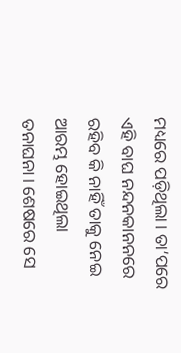ମଧ୍ୟରେ ପଡ଼ିଥିଲା। ତା’ପରେ ଏହି ବାଘ ନନ୍ଦନକାନନରେ ରହିବ କି ନାହିଁ ତାକୁ ନେଇ ଆରମ୍ଭ ହୋଇଥିଲା ତନାଘନା। ଶେଷରେ ସେ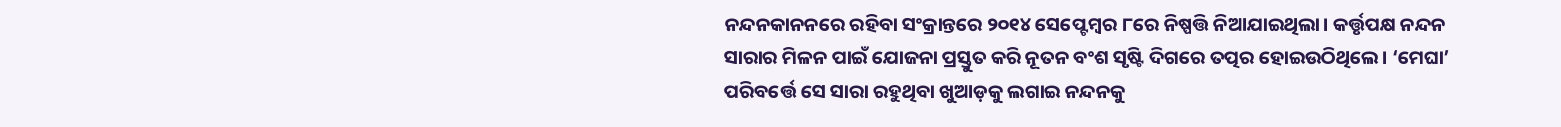ନନ୍ଦନକାନନରେ ରହିବା ସଂକ୍ରାନ୍ତରେ ୨୦୧୪ ସେପ୍ଟେମ୍ବର ୮ରେ ନିଷ୍ପତ୍ତି ନିଆଯାଇଥିଲା। କର୍ତ୍ତୃପକ୍ଷ ନନ୍ଦନ ସାରାର ମିଳନ ପାଇଁ ଯୋଜନା ପ୍ରସ୍ତୁତ କରି ନୂତନ ବଂଶ ସୃଷ୍ଟି ଦିଗରେ ତତ୍ପର ହୋଇଉଠିଥିଲେ। ‘ମେଘା’ ପରିବର୍ତ୍ତେ ସେ ସାରା ରହୁଥିବା ଖୁଆଡ଼କୁ ଲଗାଇ ନନ୍ଦନକୁ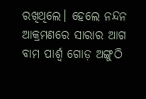ରଖିଥିଲେ। ହେଲେ ନନ୍ଦନ ଆକ୍ରମଣରେ ସାରାର ଆଗ ବାମ ପାର୍ଶ୍ବ ଗୋଡ଼ ଅଙ୍ଗୁଠି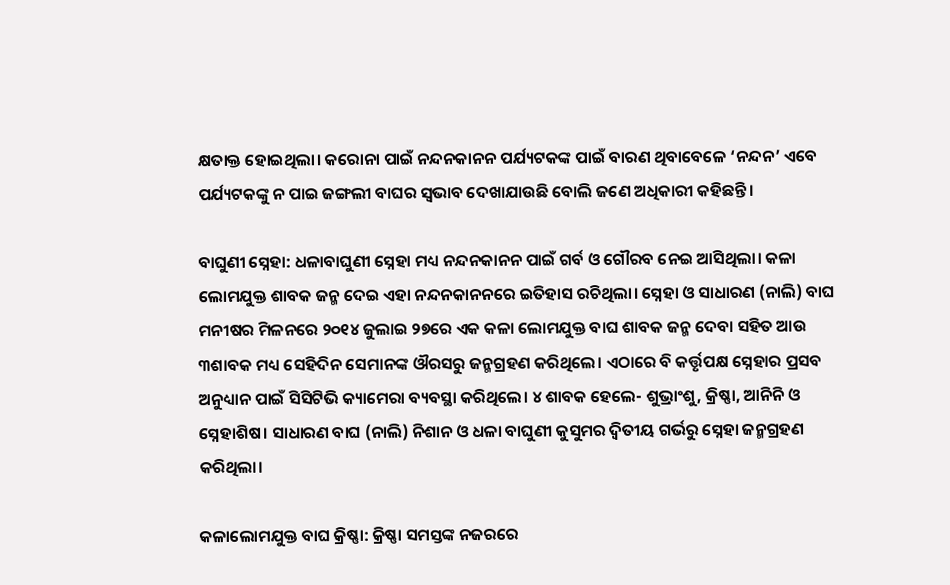କ୍ଷତାକ୍ତ ହୋଇଥିଲା। କରୋନା ପାଇଁ ନନ୍ଦନକାନନ ପର୍ଯ୍ୟଟକଙ୍କ ପାଇଁ ବାରଣ ଥିବାବେଳେ ‘ନନ୍ଦନ’ ଏବେ ପର୍ଯ୍ୟଟକଙ୍କୁ ନ ପାଇ ଜଙ୍ଗଲୀ ବାଘର ସ୍ବଭାବ ଦେଖାଯାଉଛି ବୋଲି ଜଣେ ଅଧିକାରୀ କହିଛନ୍ତି।

ବାଘୁଣୀ ସ୍ନେହା: ଧଳାବାଘୁଣୀ ସ୍ନେହା ମଧ୍ୟ ନନ୍ଦନକାନନ ପାଇଁ ଗର୍ବ ଓ ଗୌରବ ନେଇ ଆସିଥିଲା। କଳା ଲୋମଯୁକ୍ତ ଶାବକ ଜନ୍ମ ଦେଇ ଏହା ନନ୍ଦନକାନନରେ ଇତିହାସ ରଚିଥିଲା। ସ୍ନେହା ଓ ସାଧାରଣ (ନାଲି) ବାଘ ମନୀଷର ମିଳନରେ ୨୦୧୪ ଜୁଲାଇ ୨୭ରେ ଏକ କଳା ଲୋମଯୁକ୍ତ ବାଘ ଶାବକ ଜନ୍ମ ଦେବା ସହିତ ଆଉ ୩ଶାବକ ମଧ୍ୟ ସେହିଦିନ ସେମାନଙ୍କ ଔରସରୁ ଜନ୍ମଗ୍ରହଣ କରିଥିଲେ। ଏଠାରେ ବି କର୍ତ୍ତୃପକ୍ଷ ସ୍ନେହାର ପ୍ରସବ ଅନୁଧ୍ୟାନ ପାଇଁ ସିସିଟିଭି କ୍ୟାମେରା ବ୍ୟବସ୍ଥା କରିଥିଲେ। ୪ ଶାବକ ହେଲେ- ଶୁଭ୍ରାଂଶୁ, କ୍ରିଷ୍ଣା, ଆନିନି ଓ ସ୍ନେହାଶିଷ। ସାଧାରଣ ବାଘ (ନାଲି) ନିଶାନ ଓ ଧଳା ବାଘୁଣୀ କୁସୁମର ଦ୍ବିତୀୟ ଗର୍ଭରୁ ସ୍ନେହା ଜନ୍ମଗ୍ରହଣ କରିଥିଲା।

କଳାଲୋମଯୁକ୍ତ ବାଘ କ୍ରିଷ୍ଣା: କ୍ରିଷ୍ଣା ସମସ୍ତଙ୍କ ନଜରରେ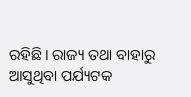ରହିଛି। ରାଜ୍ୟ ତଥା ବାହାରୁ ଆସୁଥିବା ପର୍ଯ୍ୟଟକ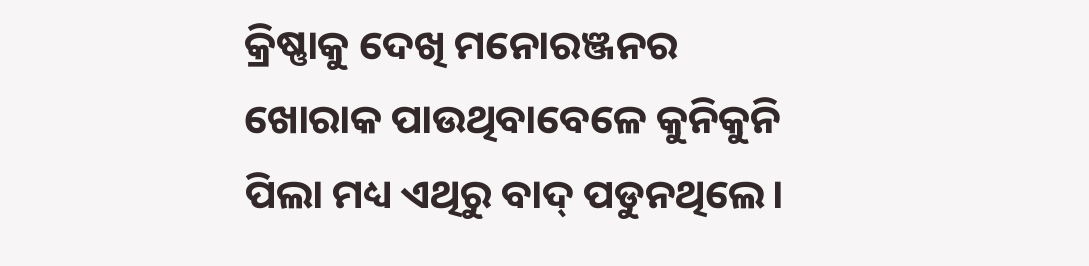କ୍ରିଷ୍ଣାକୁ ଦେଖି ମନୋରଞ୍ଜନର ଖୋରାକ ପାଉଥିବାବେଳେ କୁନିକୁନି ପିଲା ମଧ୍ୟ ଏଥିରୁ ବାଦ୍‌ ପଡୁନଥିଲେ।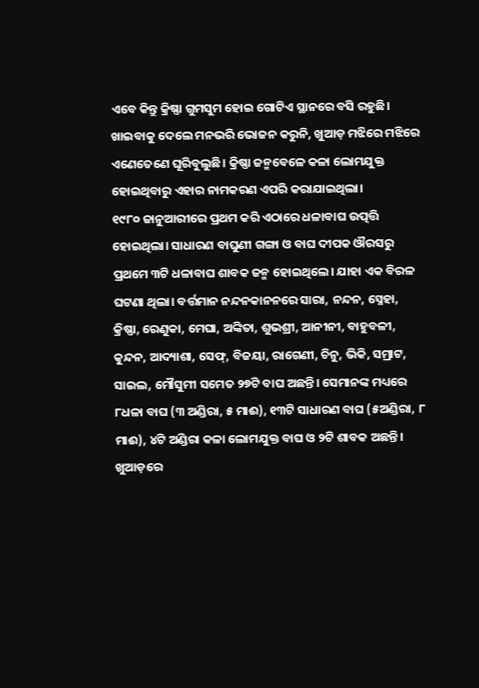ଏବେ କିନ୍ତୁ କ୍ରିଷ୍ଣା ଗୁମସୁମ ହୋଇ ଗୋଟିଏ ସ୍ଥାନରେ ବସି ରହୁଛି। ଖାଇବାକୁ ଦେଲେ ମନଭରି ଭୋଜନ କରୁନି, ଖୁଆଡ଼ ମଝିରେ ମଝିରେ ଏଣେତେଣେ ଘୂରିବୁଲୁଛି। କ୍ରିଷ୍ଣା ଜନ୍ମବେଳେ କଳା ଲୋମଯୁକ୍ତ ହୋଇଥିବାରୁ ଏହାର ନାମକରଣ ଏପରି କରାଯାଇଥିଲା।
୧୯୮୦ ଜାନୁଆରୀରେ ପ୍ରଥମ କରି ଏଠାରେ ଧଳାବାଘ ଉତ୍ପତ୍ତି ହୋଇଥିଲା। ସାଧାରଣ ବାଘୁଣୀ ଗଙ୍ଗା ଓ ବାଘ ଦୀପକ ଔରସରୁ ପ୍ରଥମେ ୩ଟି ଧଳାବାଘ ଶାବକ ଜନ୍ମ ହୋଇଥିଲେ। ଯାହା ଏକ ବିରଳ ଘଟଣା ଥିଲା। ବର୍ତ୍ତମାନ ନନ୍ଦନକାନନରେ ସାରା, ନନ୍ଦନ, ସ୍ନେହା, କ୍ରିଷ୍ଣା, ରେଣୁକା, ମେଘା, ଅଙ୍କିତା, ଶୁଭଶ୍ରୀ, ଆନୀନୀ, ବାହୁବଳୀ, କୁନ୍ଦନ, ଆଦ୍ୟାଶା, ସେଫ୍‌, ବିଜୟା, ରାଗେଣୀ, ଚିନୁ, ଭିକି, ସମ୍ରାଟ, ସାଇଲ, ମୌସୁମୀ ସମେତ ୨୭ଟି ବାଘ ଅଛନ୍ତି। ସେମାନଙ୍କ ମଧ୍ୟରେ ୮ଧଳା ବାଘ (୩ ଅଣ୍ଡିରା, ୫ ମାଈ), ୧୩ଟି ସାଧାରଣ ବାଘ (୫ଅଣ୍ଡିରା, ୮ ମାଈ), ୪ଟି ଅଣ୍ଡିରା କଳା ଲୋମଯୁକ୍ତ ବାଘ ଓ ୨ଟି ଶାବକ ଅଛନ୍ତି। ଖୁଆଡ଼ରେ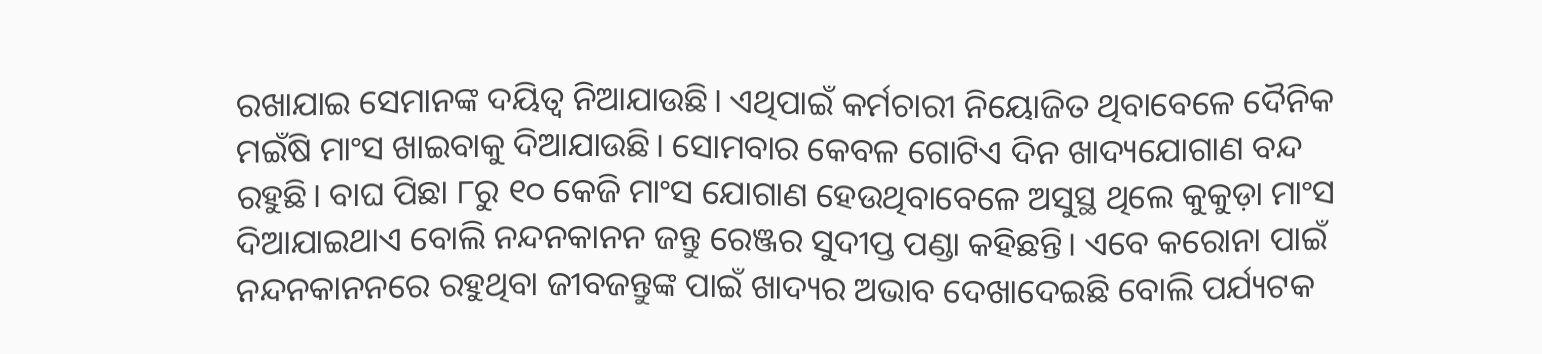ରଖାଯାଇ ସେମାନଙ୍କ ଦୟିତ୍ବ ନିଆଯାଉଛି। ଏଥିପାଇଁ କର୍ମଚାରୀ ନିୟୋଜିତ ଥିବାବେଳେ ଦୈନିକ ମଇଁଷି ମାଂସ ଖାଇବାକୁ ଦିଆଯାଉଛି। ସୋମବାର କେବଳ ଗୋଟିଏ ଦିନ ଖାଦ୍ୟଯୋଗାଣ ବନ୍ଦ ରହୁଛି। ବାଘ ପିଛା ୮ରୁ ୧୦ କେଜି ମାଂସ ଯୋଗାଣ ହେଉଥିବାବେଳେ ଅସୁସ୍ଥ ଥିଲେ କୁକୁଡ଼ା ମାଂସ ଦିଆଯାଇଥାଏ ବୋଲି ନନ୍ଦନକାନନ ଜନ୍ତୁ ରେଞ୍ଜର ସୁଦୀପ୍ତ ପଣ୍ଡା କହିଛନ୍ତି। ଏବେ କରୋନା ପାଇଁ ନନ୍ଦନକାନନରେ ରହୁଥିବା ଜୀବଜନ୍ତୁଙ୍କ ପାଇଁ ଖାଦ୍ୟର ଅଭାବ ଦେଖାଦେଇଛି ବୋଲି ପର୍ଯ୍ୟଟକ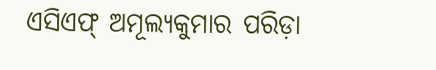ଏସିଏଫ୍‌ ଅମୂଲ୍ୟକୁମାର ପରିଡ଼ା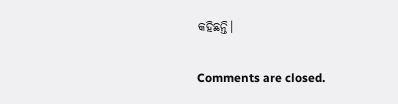କହିଛନ୍ତି।

Comments are closed.